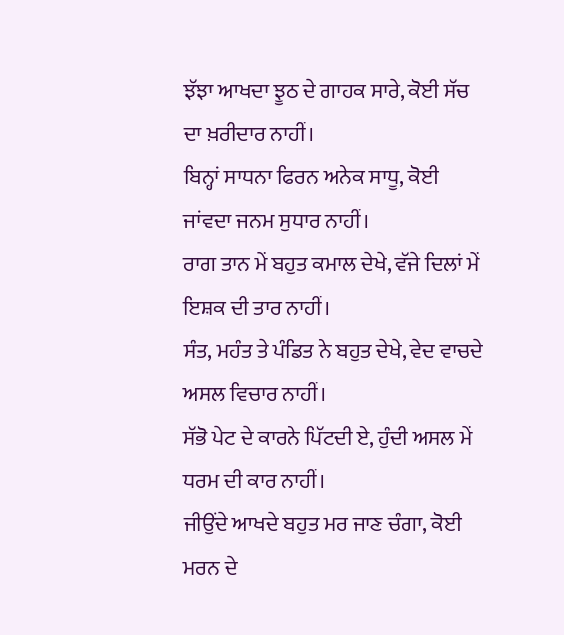ਝੱਝਾ ਆਖਦਾ ਝੂਠ ਦੇ ਗਾਹਕ ਸਾਰੇ, ਕੋਈ ਸੱਚ ਦਾ ਖ਼ਰੀਦਾਰ ਨਾਹੀਂ।
ਬਿਨ੍ਹਾਂ ਸਾਧਨਾ ਫਿਰਨ ਅਨੇਕ ਸਾਧੂ, ਕੋਈ ਜਾਂਵਦਾ ਜਨਮ ਸੁਧਾਰ ਨਾਹੀਂ।
ਰਾਗ ਤਾਨ ਮੇਂ ਬਹੁਤ ਕਮਾਲ ਦੇਖੇ, ਵੱਜੇ ਦਿਲਾਂ ਮੇਂ ਇਸ਼ਕ ਦੀ ਤਾਰ ਨਾਹੀਂ।
ਸੰਤ, ਮਹੰਤ ਤੇ ਪੰਡਿਤ ਨੇ ਬਹੁਤ ਦੇਖੇ, ਵੇਦ ਵਾਚਦੇ ਅਸਲ ਵਿਚਾਰ ਨਾਹੀਂ।
ਸੱਭੋ ਪੇਟ ਦੇ ਕਾਰਨੇ ਪਿੱਟਦੀ ਏ, ਹੁੰਦੀ ਅਸਲ ਮੇਂ ਧਰਮ ਦੀ ਕਾਰ ਨਾਹੀਂ।
ਜੀਉਂਦੇ ਆਖਦੇ ਬਹੁਤ ਮਰ ਜਾਣ ਚੰਗਾ, ਕੋਈ ਮਰਨ ਦੇ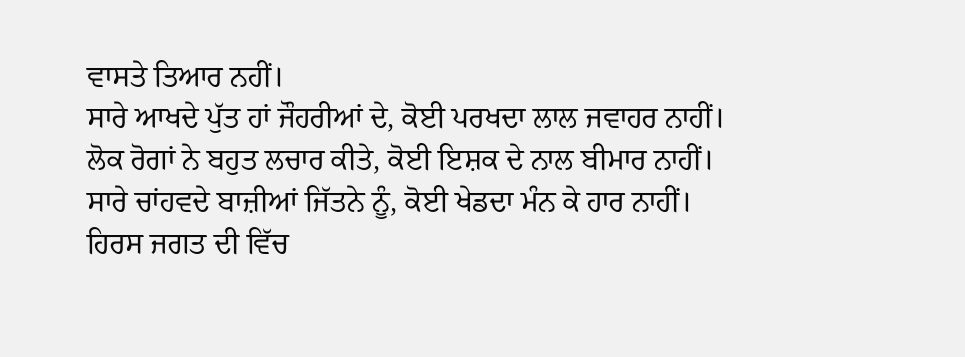ਵਾਸਤੇ ਤਿਆਰ ਨਹੀਂ।
ਸਾਰੇ ਆਖਦੇ ਪੁੱਤ ਹਾਂ ਜੌਹਰੀਆਂ ਦੇ, ਕੋਈ ਪਰਖਦਾ ਲਾਲ ਜਵਾਹਰ ਨਾਹੀਂ।
ਲੋਕ ਰੋਗਾਂ ਨੇ ਬਹੁਤ ਲਚਾਰ ਕੀਤੇ, ਕੋਈ ਇਸ਼ਕ ਦੇ ਨਾਲ ਬੀਮਾਰ ਨਾਹੀਂ।
ਸਾਰੇ ਚਾਂਹਵਦੇ ਬਾਜ਼ੀਆਂ ਜਿੱਤਨੇ ਨੂੰ, ਕੋਈ ਖੇਡਦਾ ਮੰਨ ਕੇ ਹਾਰ ਨਾਹੀਂ।
ਹਿਰਸ ਜਗਤ ਦੀ ਵਿੱਚ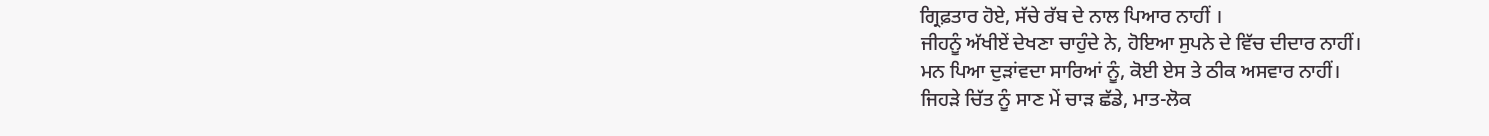ਗ੍ਰਿਫ਼ਤਾਰ ਹੋਏ, ਸੱਚੇ ਰੱਬ ਦੇ ਨਾਲ ਪਿਆਰ ਨਾਹੀਂ ।
ਜੀਹਨੂੰ ਅੱਖੀਏਂ ਦੇਖਣਾ ਚਾਹੁੰਦੇ ਨੇ, ਹੋਇਆ ਸੁਪਨੇ ਦੇ ਵਿੱਚ ਦੀਦਾਰ ਨਾਹੀਂ।
ਮਨ ਪਿਆ ਦੁੜਾਂਵਦਾ ਸਾਰਿਆਂ ਨੂੰ, ਕੋਈ ਏਸ ਤੇ ਠੀਕ ਅਸਵਾਰ ਨਾਹੀਂ।
ਜਿਹੜੇ ਚਿੱਤ ਨੂੰ ਸਾਣ ਮੇਂ ਚਾੜ ਛੱਡੇ, ਮਾਤ-ਲੋਕ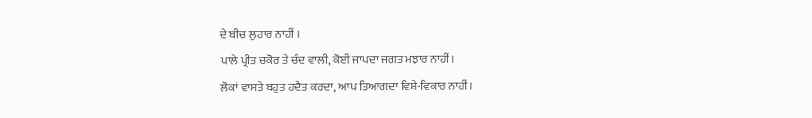ਦੇ ਬੀਚ ਲੁਹਾਰ ਨਾਹੀਂ ।
ਪਾਲੇ ਪ੍ਰੀਤ ਚਕੋਰ ਤੇ ਚੰਦ ਵਾਲੀ, ਕੋਈ ਜਾਪਦਾ ਜਗਤ ਮਝਾਰ ਨਾਹੀਂ।
ਲੋਕਾਂ ਵਾਸਤੇ ਬਹੁਤ ਹਦੈਤ ਕਰਦਾ, ਆਪ ਤਿਆਗਦਾ ਵਿਸ਼ੇ-ਵਿਕਾਰ ਨਾਹੀਂ।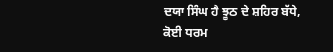ਦਯਾ ਸਿੰਘ ਹੈ ਝੂਠ ਦੇ ਸ਼ਹਿਰ ਬੱਧੇ, ਕੋਈ ਧਰਮ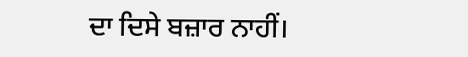ਦਾ ਦਿਸੇ ਬਜ਼ਾਰ ਨਾਹੀਂ।